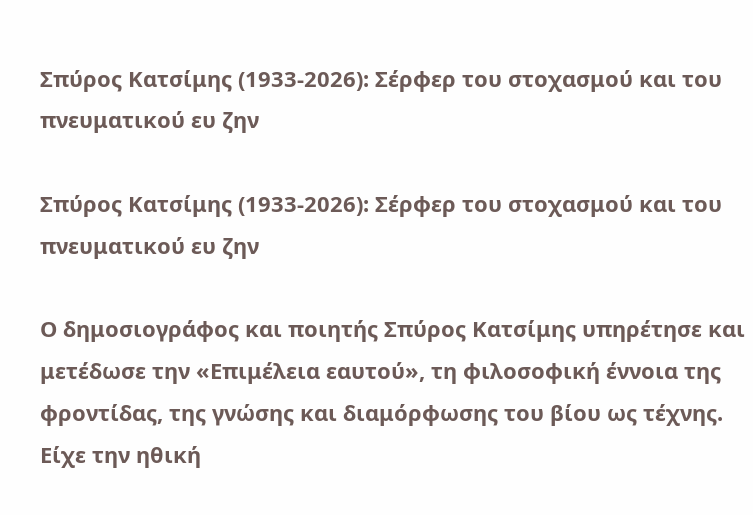Σπύρος Κατσίμης (1933-2026): Σέρφερ του στοχασμού και του πνευματικού ευ ζην

Σπύρος Κατσίμης (1933-2026): Σέρφερ του στοχασμού και του πνευματικού ευ ζην

Ο δημοσιογράφος και ποιητής Σπύρος Κατσίμης υπηρέτησε και μετέδωσε την «Επιμέλεια εαυτού», τη φιλοσοφική έννοια της φροντίδας, της γνώσης και διαμόρφωσης του βίου ως τέχνης. Είχε την ηθική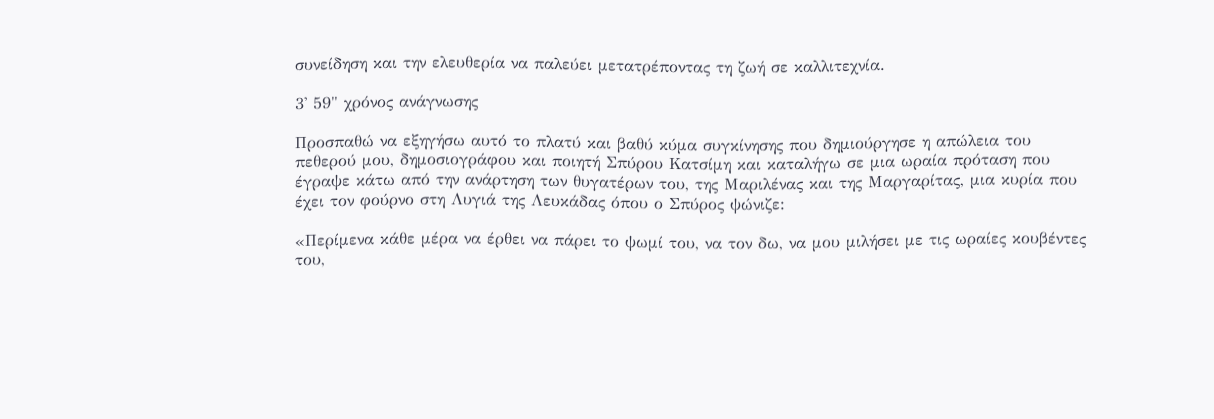συνείδηση και την ελευθερία να παλεύει μετατρέποντας τη ζωή σε καλλιτεχνία.

3' 59" χρόνος ανάγνωσης

Προσπαθώ να εξηγήσω αυτό το πλατύ και βαθύ κύμα συγκίνησης που δημιούργησε η απώλεια του πεθερού μου, δημοσιογράφου και ποιητή Σπύρου Κατσίμη και καταλήγω σε μια ωραία πρόταση που έγραψε κάτω από την ανάρτηση των θυγατέρων του, της Μαριλένας και της Μαργαρίτας, μια κυρία που έχει τον φούρνο στη Λυγιά της Λευκάδας όπου ο Σπύρος ψώνιζε:

«Περίμενα κάθε μέρα να έρθει να πάρει το ψωμί του, να τον δω, να μου μιλήσει με τις ωραίες κουβέντες του,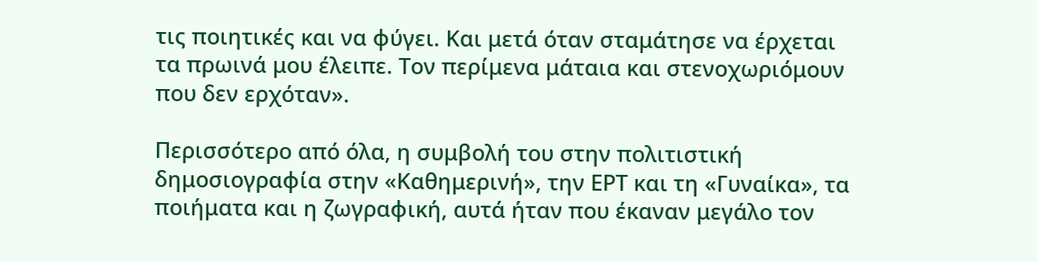τις ποιητικές και να φύγει. Και μετά όταν σταμάτησε να έρχεται τα πρωινά μου έλειπε. Τον περίμενα μάταια και στενοχωριόμουν που δεν ερχόταν».

Περισσότερο από όλα, η συμβολή του στην πολιτιστική δημοσιογραφία στην «Καθημερινή», την ΕΡΤ και τη «Γυναίκα», τα ποιήματα και η ζωγραφική, αυτά ήταν που έκαναν μεγάλο τον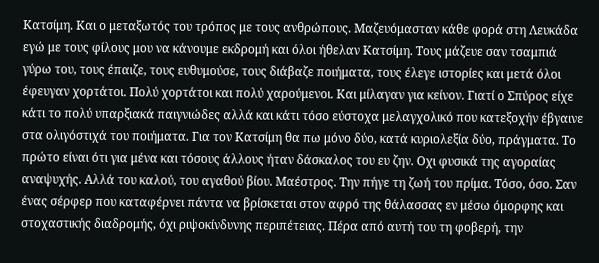Κατσίμη. Και ο μεταξωτός του τρόπος με τους ανθρώπους. Μαζευόμασταν κάθε φορά στη Λευκάδα εγώ με τους φίλους μου να κάνουμε εκδρομή και όλοι ήθελαν Κατσίμη. Τους μάζευε σαν τσαμπιά γύρω του, τους έπαιζε, τους ευθυμούσε, τους διάβαζε ποιήματα, τους έλεγε ιστορίες και μετά όλοι έφευγαν χορτάτοι. Πολύ χορτάτοι και πολύ χαρούμενοι. Και μίλαγαν για κείνον. Γιατί ο Σπύρος είχε κάτι το πολύ υπαρξιακά παιγνιώδες αλλά και κάτι τόσο εύστοχα μελαγχολικό που κατεξοχήν έβγαινε στα ολιγόστιχά του ποιήματα. Για τον Κατσίμη θα πω μόνο δύο, κατά κυριολεξία δύο, πράγματα. Το πρώτο είναι ότι για μένα και τόσους άλλους ήταν δάσκαλος του ευ ζην. Οχι φυσικά της αγοραίας αναψυχής. Αλλά του καλού, του αγαθού βίου. Μαέστρος. Την πήγε τη ζωή του πρίμα. Τόσο, όσο. Σαν ένας σέρφερ που καταφέρνει πάντα να βρίσκεται στον αφρό της θάλασσας εν μέσω όμορφης και στοχαστικής διαδρομής, όχι ριψοκίνδυνης περιπέτειας. Πέρα από αυτή του τη φοβερή, την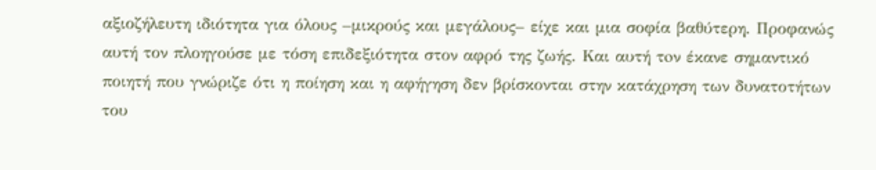αξιοζήλευτη ιδιότητα για όλους –μικρούς και μεγάλους– είχε και μια σοφία βαθύτερη. Προφανώς αυτή τον πλοηγούσε με τόση επιδεξιότητα στον αφρό της ζωής. Και αυτή τoν έκανε σημαντικό ποιητή που γνώριζε ότι η ποίηση και η αφήγηση δεν βρίσκονται στην κατάχρηση των δυνατοτήτων του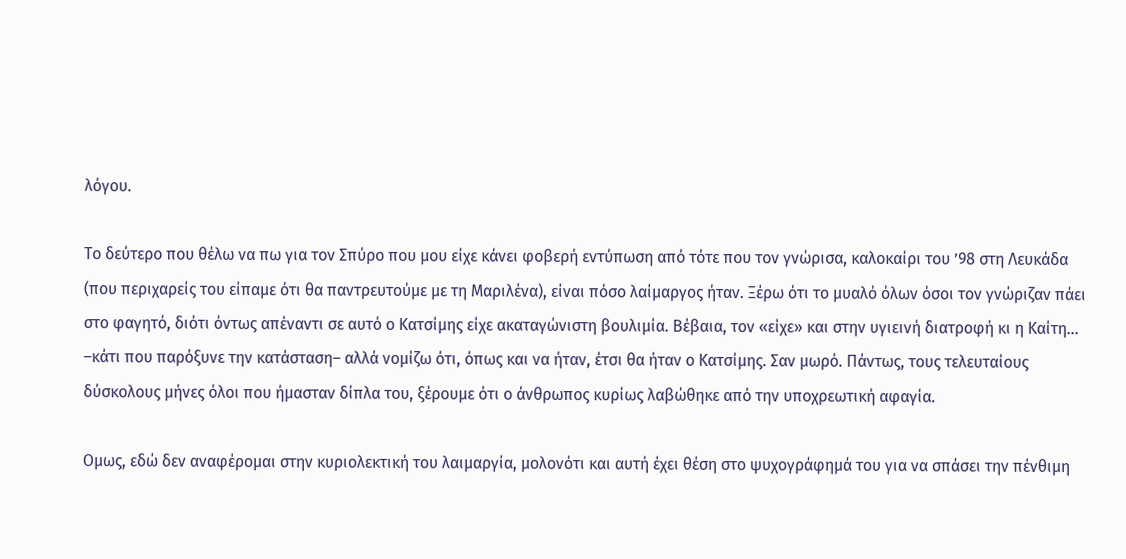λόγου.

Το δεύτερο που θέλω να πω για τον Σπύρο που μου είχε κάνει φοβερή εντύπωση από τότε που τον γνώρισα, καλοκαίρι του ’98 στη Λευκάδα (που περιχαρείς του είπαμε ότι θα παντρευτούμε με τη Μαριλένα), είναι πόσο λαίμαργος ήταν. Ξέρω ότι το μυαλό όλων όσοι τον γνώριζαν πάει στο φαγητό, διότι όντως απέναντι σε αυτό ο Κατσίμης είχε ακαταγώνιστη βουλιμία. Βέβαια, τον «είχε» και στην υγιεινή διατροφή κι η Καίτη… –κάτι που παρόξυνε την κατάσταση– αλλά νομίζω ότι, όπως και να ήταν, έτσι θα ήταν ο Κατσίμης. Σαν μωρό. Πάντως, τους τελευταίους δύσκολους μήνες όλοι που ήμασταν δίπλα του, ξέρουμε ότι ο άνθρωπος κυρίως λαβώθηκε από την υποχρεωτική αφαγία.

Ομως, εδώ δεν αναφέρομαι στην κυριολεκτική του λαιμαργία, μολονότι και αυτή έχει θέση στο ψυχογράφημά του για να σπάσει την πένθιμη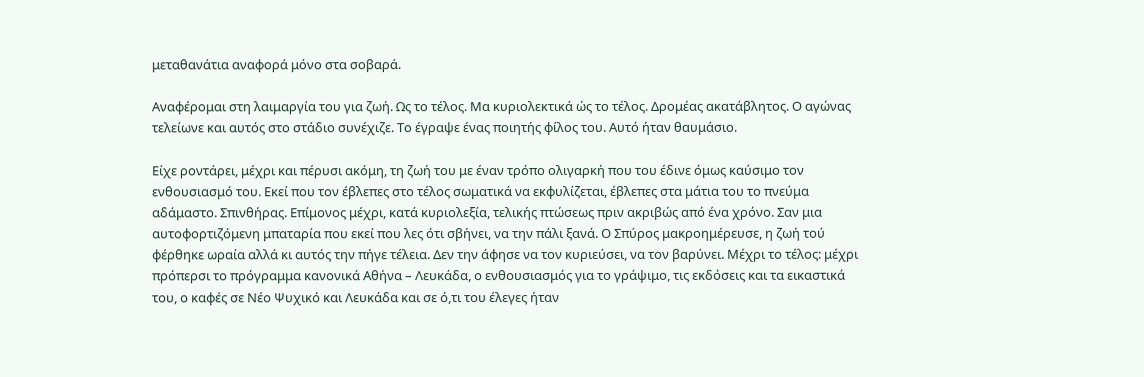μεταθανάτια αναφορά μόνο στα σοβαρά.

Αναφέρομαι στη λαιμαργία του για ζωή. Ως το τέλος. Μα κυριολεκτικά ώς το τέλος. Δρομέας ακατάβλητος. Ο αγώνας τελείωνε και αυτός στο στάδιο συνέχιζε. Το έγραψε ένας ποιητής φίλος του. Αυτό ήταν θαυμάσιο.

Είχε ροντάρει, μέχρι και πέρυσι ακόμη, τη ζωή του με έναν τρόπο ολιγαρκή που του έδινε όμως καύσιμο τον ενθουσιασμό του. Εκεί που τον έβλεπες στο τέλος σωματικά να εκφυλίζεται, έβλεπες στα μάτια του το πνεύμα αδάμαστο. Σπινθήρας. Επίμονος μέχρι, κατά κυριολεξία, τελικής πτώσεως πριν ακριβώς από ένα χρόνο. Σαν μια αυτοφορτιζόμενη μπαταρία που εκεί που λες ότι σβήνει, να την πάλι ξανά. Ο Σπύρος μακροημέρευσε, η ζωή τού φέρθηκε ωραία αλλά κι αυτός την πήγε τέλεια. Δεν την άφησε να τον κυριεύσει, να τον βαρύνει. Μέχρι το τέλος: μέχρι πρόπερσι το πρόγραμμα κανονικά Αθήνα – Λευκάδα, ο ενθουσιασμός για το γράψιμο, τις εκδόσεις και τα εικαστικά του, ο καφές σε Νέο Ψυχικό και Λευκάδα και σε ό,τι του έλεγες ήταν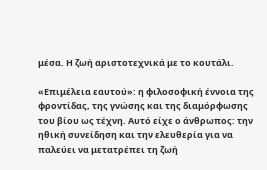μέσα. Η ζωή αριστοτεχνικά με το κουτάλι.

«Επιμέλεια εαυτού»: η φιλοσοφική έννοια της φροντίδας, της γνώσης και της διαμόρφωσης του βίου ως τέχνη. Αυτό είχε ο άνθρωπος: την ηθική συνείδηση και την ελευθερία για να παλεύει να μετατρέπει τη ζωή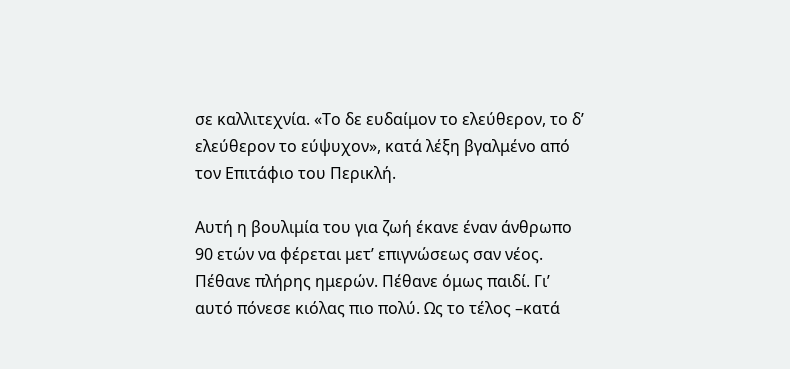σε καλλιτεχνία. «Το δε ευδαίμον το ελεύθερον, το δ’ ελεύθερον το εύψυχον», κατά λέξη βγαλμένο από τον Επιτάφιο του Περικλή.

Αυτή η βουλιμία του για ζωή έκανε έναν άνθρωπο 90 ετών να φέρεται μετ’ επιγνώσεως σαν νέος. Πέθανε πλήρης ημερών. Πέθανε όμως παιδί. Γι’ αυτό πόνεσε κιόλας πιο πολύ. Ως το τέλος –κατά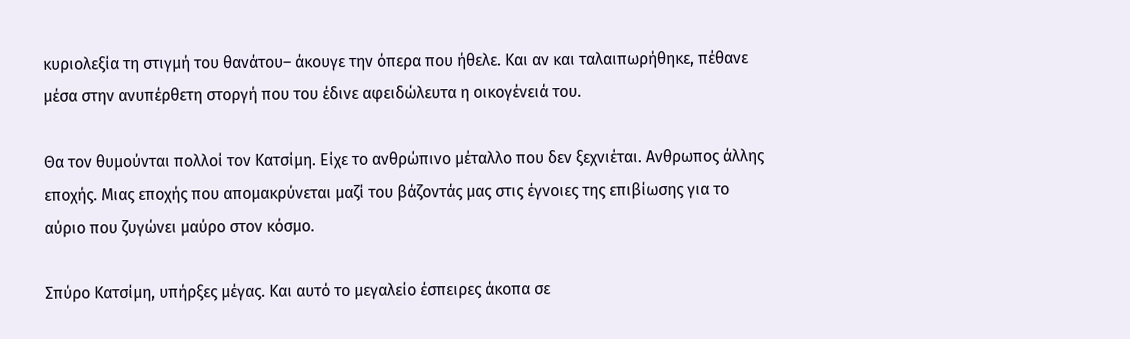κυριολεξία τη στιγμή του θανάτου– άκουγε την όπερα που ήθελε. Και αν και ταλαιπωρήθηκε, πέθανε μέσα στην ανυπέρθετη στοργή που του έδινε αφειδώλευτα η οικογένειά του.

Θα τον θυμούνται πολλοί τον Κατσίμη. Είχε το ανθρώπινο μέταλλο που δεν ξεχνιέται. Ανθρωπος άλλης εποχής. Μιας εποχής που απομακρύνεται μαζί του βάζοντάς μας στις έγνοιες της επιβίωσης για το αύριο που ζυγώνει μαύρο στον κόσμο.

Σπύρο Κατσίμη, υπήρξες μέγας. Και αυτό το μεγαλείο έσπειρες άκοπα σε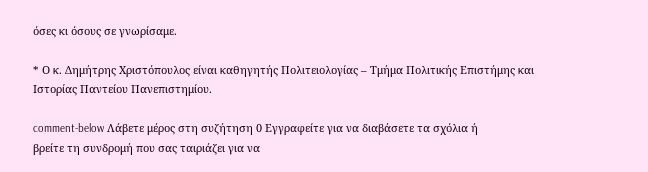όσες κι όσους σε γνωρίσαμε.

* Ο κ. Δημήτρης Χριστόπουλος είναι καθηγητής Πολιτειολογίας – Τμήμα Πολιτικής Επιστήμης και Ιστορίας Παντείου Πανεπιστημίου.

comment-below Λάβετε μέρος στη συζήτηση 0 Εγγραφείτε για να διαβάσετε τα σχόλια ή
βρείτε τη συνδρομή που σας ταιριάζει για να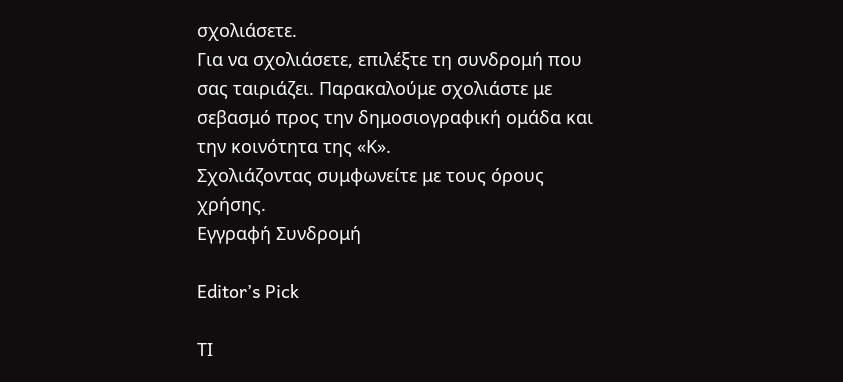σχολιάσετε.
Για να σχολιάσετε, επιλέξτε τη συνδρομή που σας ταιριάζει. Παρακαλούμε σχολιάστε με σεβασμό προς την δημοσιογραφική ομάδα και την κοινότητα της «Κ».
Σχολιάζοντας συμφωνείτε με τους όρους χρήσης.
Εγγραφή Συνδρομή

Editor’s Pick

ΤΙ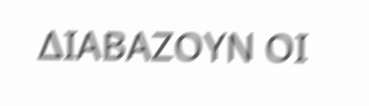ΔΙΑΒΑΖΟΥΝ ΟΙ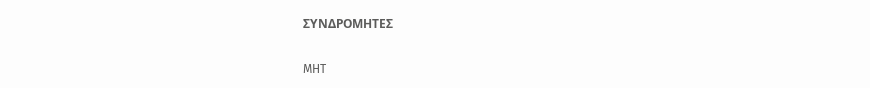ΣΥΝΔΡΟΜΗΤΕΣ

MHT